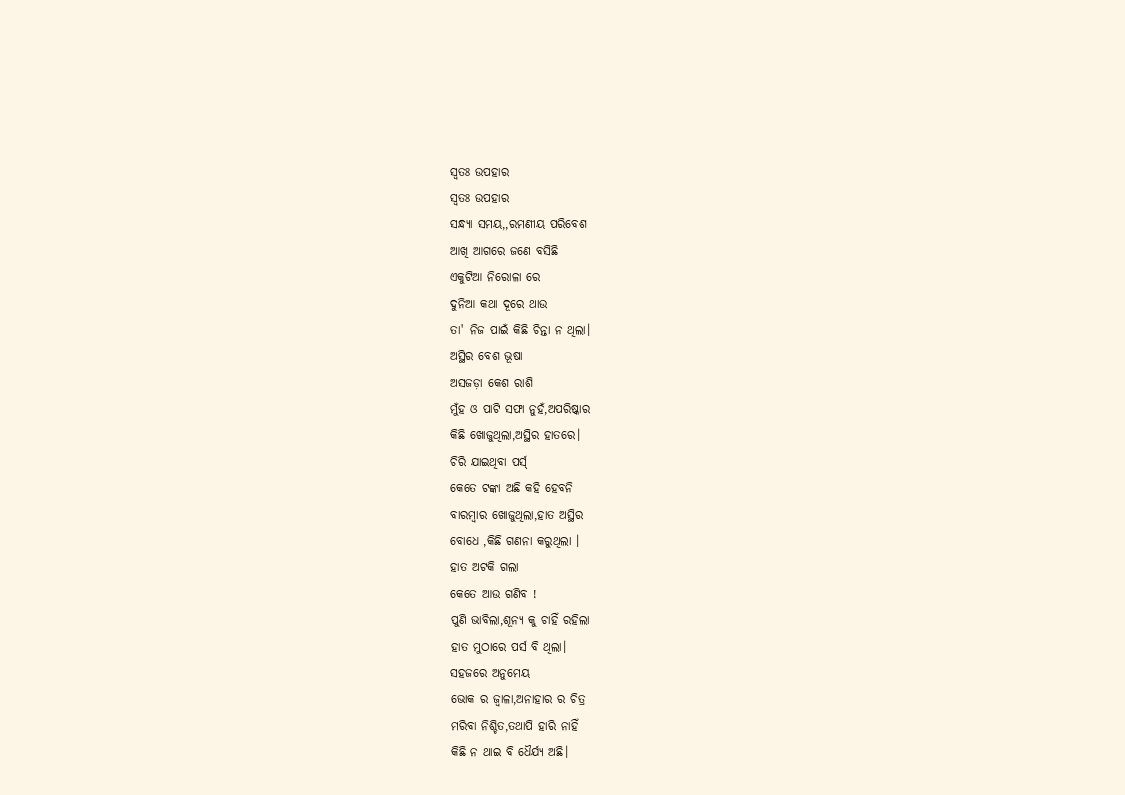ସ୍ଵତଃ ଉପହାର
ସ୍ଵତଃ ଉପହାର
ସନ୍ଧ୍ୟା ସମୟ,,ରମଣୀୟ ପରିବେଶ
ଆଖି ଆଗରେ ଜଣେ ବସିଛି
ଏକୁଟିଆ ନିରୋଳା ରେ
ଦୁନିଆ କଥା ଦୂରେ ଥାଉ
ତା' ନିଜ ପାଇଁ କିଛି ଚିନ୍ତା ନ ଥିଲା।
ଅସ୍ଥିର ବେଶ ଭୂଷା
ଅସଜଡ଼ା କେଶ ରାଶି
ମୁଁହ ଓ ପାଟି ସଫା ନୁହଁ,ଅପରିଷ୍କାର
କିଛି ଖୋଜୁଥିଲା,ଅସ୍ଥିର ହାତରେ।
ଚିରି ଯାଇଥିବା ପର୍ସ୍
କେତେ ଟଙ୍କା ଅଛି କହି ହେବନି
ବାରମ୍ବାର ଖୋଜୁଥିଲା,ହାତ ଅସ୍ଥିର
ବୋଧେ ,କିଛି ଗଣନା କରୁଥିଲା ।
ହାତ ଅଟକି ଗଲା
କେତେ ଆଉ ଗଣିବ !
ପୁଣି ଭାବିଲା,ଶୂନ୍ୟ କୁ ଚାହିଁ ରହିଲା
ହାତ ମୁଠାରେ ପର୍ସ ବି ଥିଲା।
ସହଜରେ ଅନୁମେୟ
ଭୋକ ର ଜ୍ଵାଳା,ଅନାହାର ର ଚିତ୍ର
ମରିବା ନିଶ୍ଚିତ,ତଥାପି ହାରି ନାହିଁ
କିଛି ନ ଥାଇ ବି ଧୈର୍ଯ୍ୟ ଅଛି।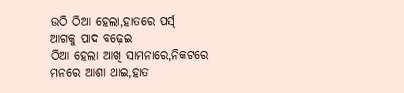ଉଠି ଠିଆ ହେଲା,ହାତରେ ପର୍ସ୍
ଆଗକୁ ପାଦ ବଢ଼େଇ
ଠିଆ ହେଲା ଆଖି ସାମନାରେ,ନିକଟରେ
ମନରେ ଆଶା ଥାଇ,ହାତ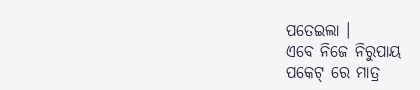ପତେଇଲା ।
ଏବେ ନିଜେ ନିରୁପାୟ
ପକେଟ୍ ରେ ମାତ୍ର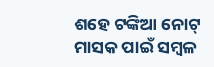ଶହେ ଟଙ୍କିଆ ନୋଟ୍
ମାସକ ପାଇଁ ସମ୍ବଳ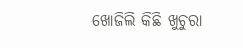ଖୋଜିଲି କିଛି ଖୁଚୁରା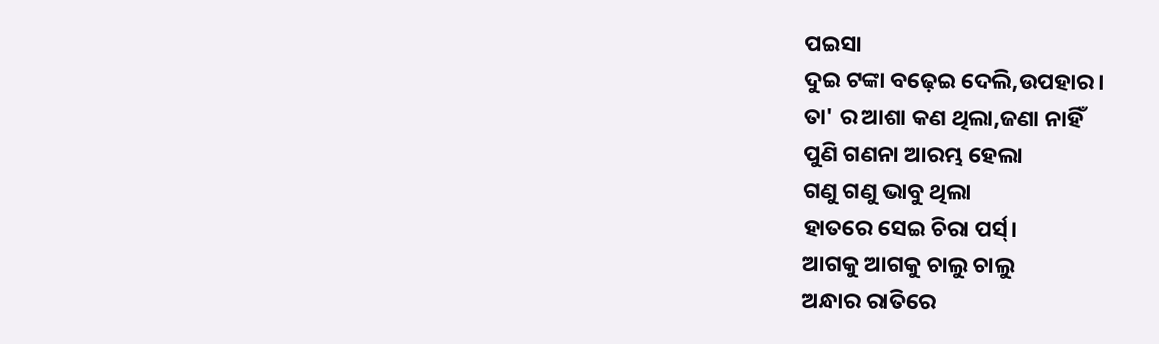ପଇସା
ଦୁଇ ଟଙ୍କା ବଢ଼େଇ ଦେଲି,ଉପହାର।
ତା' ର ଆଶା କଣ ଥିଲା,ଜଣା ନାହିଁ
ପୁଣି ଗଣନା ଆରମ୍ଭ ହେଲା
ଗଣୁ ଗଣୁ ଭାବୁ ଥିଲା
ହାତରେ ସେଇ ଚିରା ପର୍ସ୍।
ଆଗକୁ ଆଗକୁ ଚାଲୁ ଚାଲୁ
ଅନ୍ଧାର ରାତିରେ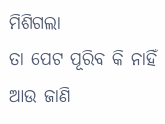ମିଶିଗଲା
ତା ପେଟ ପୂରିବ କି ନାହିଁ
ଆଉ ଜାଣି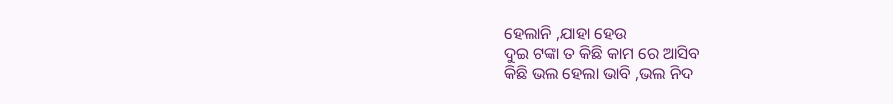ହେଲାନି ,ଯାହା ହେଉ
ଦୁଇ ଟଙ୍କା ତ କିଛି କାମ ରେ ଆସିବ
କିଛି ଭଲ ହେଲା ଭାବି ,ଭଲ ନିଦ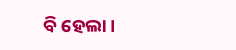ବି ହେଲା।